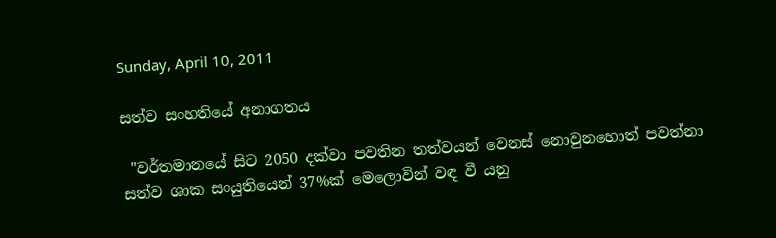Sunday, April 10, 2011

සත්ව සංහතියේ අනාගතය

 "වර්තමානයේ සිට 2050 දක්වා පවතින තත්වයන් වෙනස් නොවුනහොත් පවත්නා සත්ව ශාක සංයුතියෙන් 37%ක් මෙලොවින් වඳ වී යනු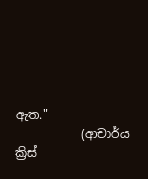ඇත."
           (ආචාර්ය ක්‍රිස්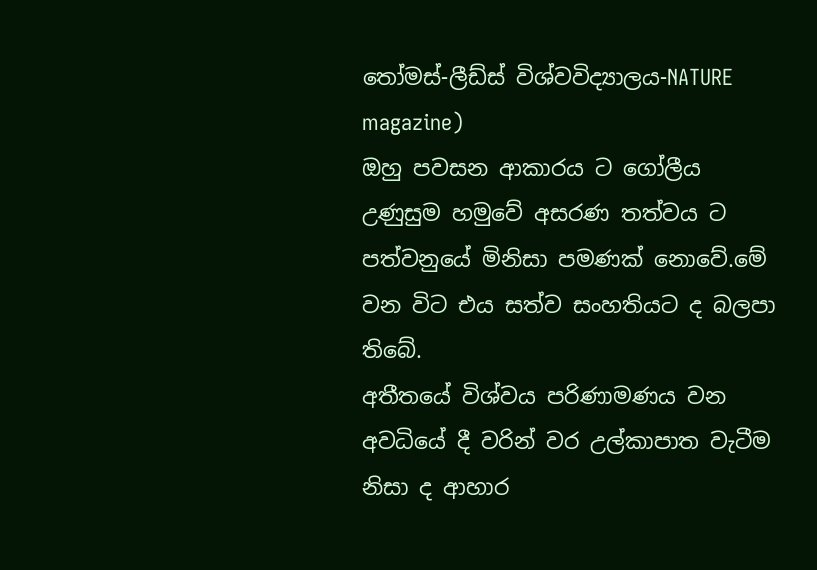තෝමස්-ලීඩ්ස් විශ්වවිද්‍යාලය-NATURE magazine)
ඔහු පවසන ආකාරය ට ගෝලීය උණුසුම හමුවේ අසරණ තත්වය ට පත්වනුයේ මිනිසා පමණක් නොවේ.මේ වන විට එය සත්ව සංහතියට ද බලපා තිබේ.
අතීතයේ විශ්වය පරිණාමණය වන අවධියේ දී වරින් වර උල්කාපාත වැටීම නිසා ද ආහාර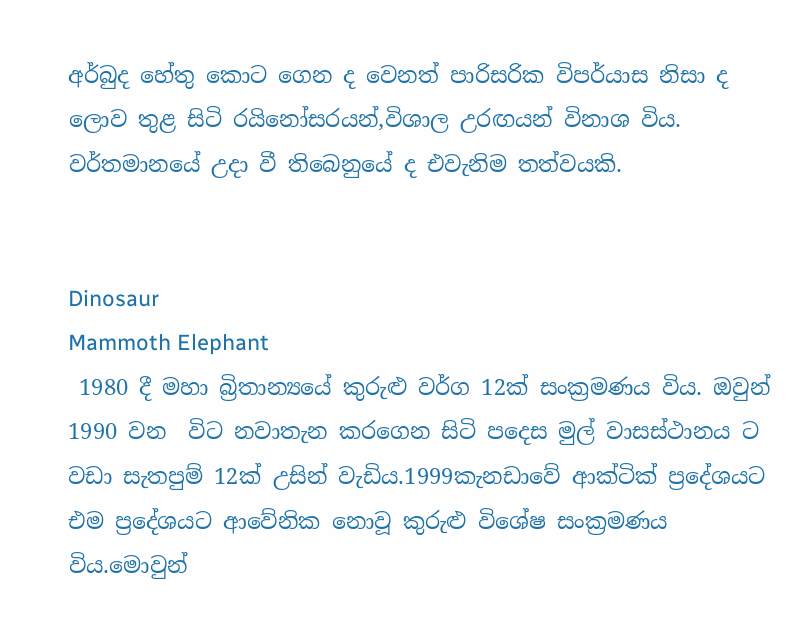අර්බුද හේතු කොට ගෙන ද වෙනත් පාරිසරික විපර්යාස නිසා ද ලොව තුළ සිටි රයිනෝසරයන්,විශාල උරඟයන් විනාශ විය. වර්තමානයේ උදා වී තිබෙනුයේ ද එවැනිම තත්වයකි.


Dinosaur
Mammoth Elephant
 1980 දී මහා බ්‍රිතාන්‍යයේ කුරුළු වර්ග 12ක් සංක්‍රමණය විය. ඔවුන් 1990 වන  විට නවාතැන කරගෙන සිටි පදෙස මුල් වාසස්ථානය ට   වඩා සැතපුම් 12ක් උසින් වැඩිය.1999කැනඩාවේ ආක්ටික් ප්‍රදේශයට එම ප්‍රදේශයට ආවේනික නොවූ කුරුළු විශේෂ සංක්‍රමණය විය.මොවුන්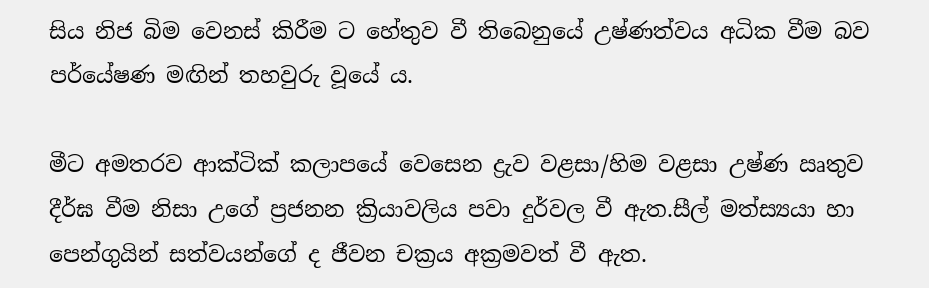සිය නිජ බිම වෙනස් කිරීම ට හේතුව වී තිබෙනුයේ උෂ්ණත්වය අධික වීම බව පර්යේෂණ මඟින් තහවුරු වූයේ ය.

මීට අමතරව ආක්ටික් කලාපයේ වෙසෙන ද්‍රැව වළසා/හිම වළසා උෂ්ණ ඍතුව දීර්ඝ වීම නිසා උගේ ප්‍රජනන ක්‍රියාවලිය පවා දුර්වල වී ඇත.සීල් මත්ස්‍යයා හා පෙන්ගුයින් සත්වයන්ගේ ද ජීවන චක්‍රය අක්‍රමවත් වී ඇත.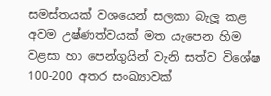සමස්තයක් වශයෙන් සලකා බැලූ කළ අවම උෂ්ණත්වයක් මත යැපෙන හිම වළසා හා පෙන්ගුයින් වැනි සත්ව විශේෂ 100-200 අතර සංඛ්‍යාවක්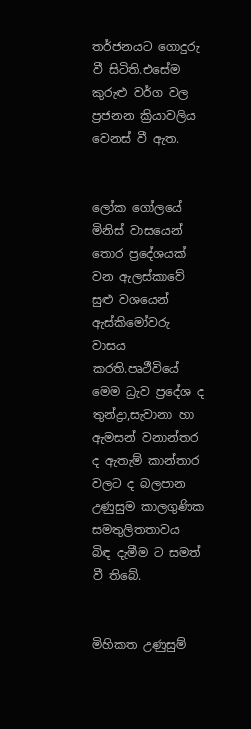තර්ජනයට ගොදුරු වී සිටිති.එසේම කුරුළු වර්ග වල ප්‍රජනන ක්‍රියාවලිය වෙනස් වී ඇත.


ලෝක ගෝලයේ මිනිස් වාසයෙන් තොර ප්‍රදේශයක් වන ඇලස්කාවේ සුළු වශයෙන් ඇස්කිමෝවරු වාසය කරති.පෘථීවියේ මෙම ධ්‍රැව ප්‍රදේශ ද තුන්ද්‍රා,සැවානා හා ඇමසන් වනාන්තර ද ඇතැම් කාන්තාර වලට ද බලපාන උණුසුම කාලගුණික සමතුලිතතාවය  බිඳ දැමීම ට සමත් වී තිබේ.


මිහිකත උණුසුම්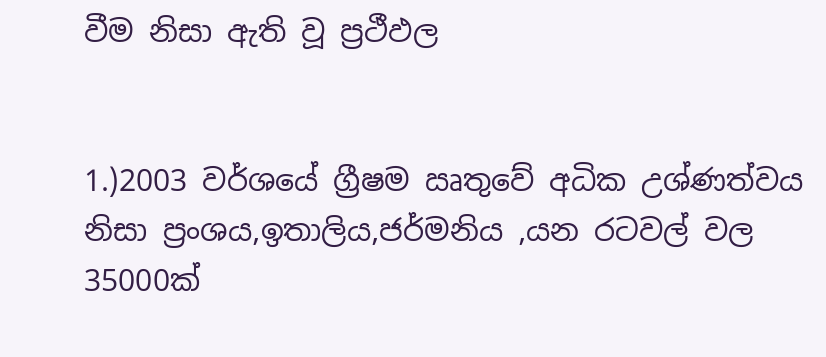වීම නිසා ඇති වූ ප්‍රථීඵල


1.)2003 වර්ශයේ ග්‍රීෂම ඍතුවේ අධික උශ්ණත්වය නිසා ප්‍රංශය,ඉතාලිය,ජර්මනිය ,යන රටවල් වල 35000ක්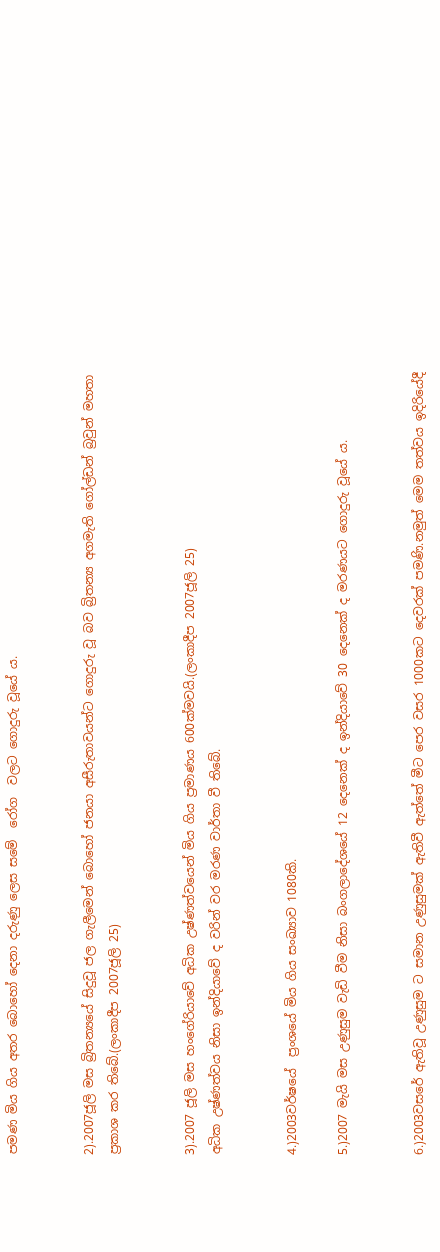පමණ මිය ගිය අතර බොහෝ දෙනා දරුණු ලෙස සමේ  රෝග  වලට ගොදුරු වූයේ ය.


2).2007ජූලි මස බ්‍රිතන්‍යයේ සිදුවූ ජල ගැලීමෙන් බොහෝ ජනයා අසීරුතාවයන්ට ගොදුරු වූ බව බ්‍රිතන්‍ය අගමැති ගෝල්ඩන් බ්‍රවුන් මහතා ප්‍රකාශ කර තිබේ.(ලංකාදීප 2007ජූලි 25)


3).2007 ජූලි මස හංගේරියාවේ අධික උෂ්ණත්වයෙන් මිය ගිය ප්‍රමාණය 600ක්මවයි.(ලංකාදීප 2007ජූලි 25)
අධික උෂ්ණත්වය නිසා ඉන්දියාවේ ද වරින් වර මරණ වාර්තා වී තිබේ.


4.)2003වර්ෂයේ  ප්‍රංශයේ මිය ගිය සංඛ්‍යාව 1080කි.

5.)2007 මැයි මස උණුසුම වැඩි වීම නිසා බංගලාදේශයේ 12 දෙනෙක් ද ඉන්දියාවේ 30 දෙනෙක් ද මරණයට ගොදුරු වූයේ ය.


6.)2003වසරේ ඇතිවූ උණුසුම ට සමාන උණුසුමක් ඇතිවී ඇත්තේ මීට පෙර වසර 1000කට දෙවරක් පමණි.නමුත් මෙම තත්වය ඉදිරියේදී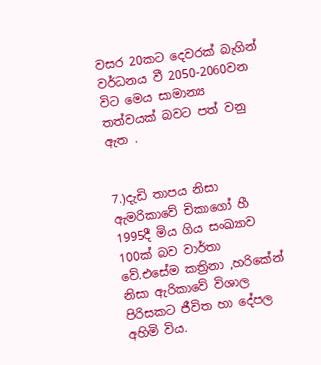වසර 20කට දෙවරක් බැගින් වර්ධනය වී 2050-2060වන විට මෙය සාමාන්‍ය තත්වයක් බවට පත් වනු ඇත .


7.)දැඩි තාපය නිසා ඇමරිකාවේ චිකාගෝ හී 1995දී මිය ගිය සංඛ්‍යාව 100ක් බව වාර්තා වේ.එසේම කත්‍රිනා ,හරිකේන් නිසා ඇරිකාවේ විශාල පිරිසකට ජීවිත හා දේපල අහිමි විය.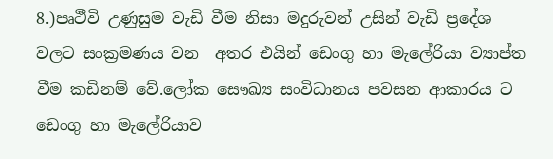8.)පෘථීවි උණුසුම වැඩි වීම නිසා මදුරුවන් උසින් වැඩි ප්‍රදේශ වලට සංක්‍රමණය වන  අතර එයින් ඩෙංගු හා මැලේරියා ව්‍යාප්ත වීම කඩිනම් වේ.ලෝක සෞඛ්‍ය සංවිධානය පවසන ආකාරය ට ඩෙංගු හා මැලේරියාව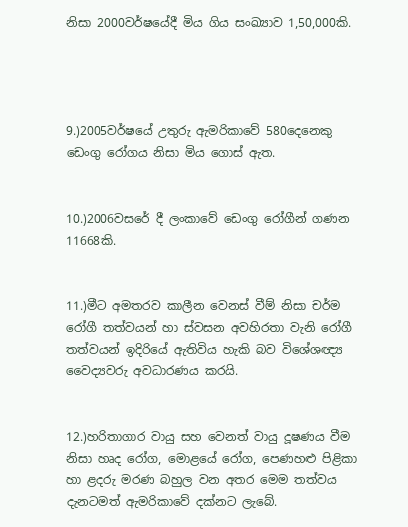නිසා 2000වර්ෂයේදී මිය ගිය සංඛ්‍යාව 1,50,000කි.




9.)2005වර්ෂයේ උතුරු ඇමරිකාවේ 580දෙනෙකු ඩෙංගු රෝගය නිසා මිය ගොස් ඇත.


10.)2006වසරේ දී ලංකාවේ ඩෙංගු රෝගීන් ගණන 11668කි.


11.)මීට අමතරව කාලීන වෙනස් වීම් නිසා චර්ම රෝගී තත්වයන් හා ස්වසන අවහිරතා වැනි රෝගී තත්වයන් ඉදිරියේ ඇතිවිය හැකි බව විශේශඥ්‍ය වෛද්‍යවරු අවධාරණය කරයි.


12.)හරිතාගාර වායු සහ වෙනත් වායු දූෂණය වීම නිසා හෘද රෝග, මොළයේ රෝග, පෙණහළු පිළිකා හා ළදරු මරණ බහුල වන අතර මෙම තත්වය දැනටමත් ඇමරිකාවේ දක්නට ලැබේ.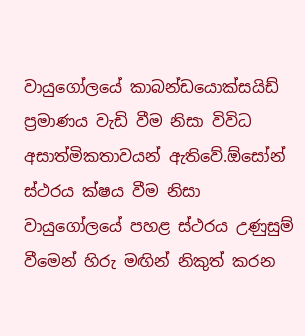වායුගෝලයේ කාබන්ඩයොක්සයිඩ් ප්‍රමාණය වැඩි වීම නිසා විවිධ අසාත්මිකතාවයන් ඇතිවේ.ඕසෝන් ස්ථරය ක්ෂය වීම නිසා වායුගෝලයේ පහළ ස්ථරය උණුසුම් වීමෙන් හිරු මඟින් නිකුත් කරන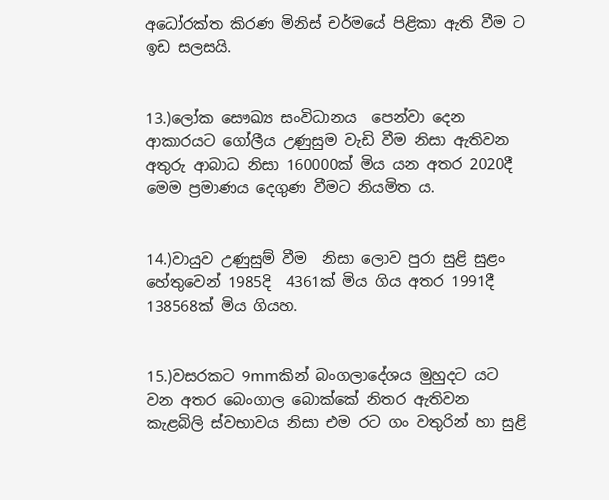අධෝරක්ත කිරණ මිනිස් චර්මයේ පිළිකා ඇති වීම ට ඉඩ සලසයි.


13.)ලෝක සෞඛ්‍ය සංවිධානය  පෙන්වා දෙන ආකාරයට ගෝලීය උණුසුම වැඩි වීම නිසා ඇතිවන අතුරු ආබාධ නිසා 160000ක් මිය යන අතර 2020දී මෙම ප්‍රමාණය දෙගුණ වීමට නියමිත ය.


14.)වායුව උණුසුම් වීම  නිසා ලොව පුරා සුළි සුළං හේතුවෙන් 1985දි  4361ක් මිය ගිය අතර 1991දී 138568ක් මිය ගියහ.


15.)වසරකට 9mmකින් බංගලාදේශය මුහුදට යට වන අතර බෙංගාල බොක්කේ නිතර ඇතිවන කැළබිලි ස්වභාවය නිසා එම රට ගං වතුරින් හා සුළි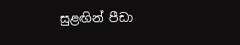සුළඟින් පීඩා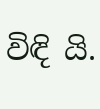විඳි යි.